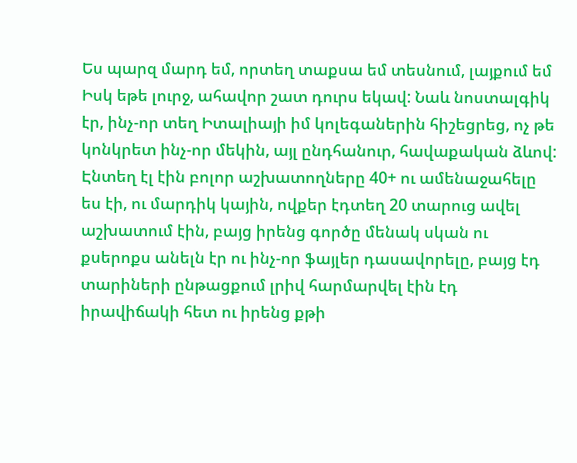Ես պարզ մարդ եմ, որտեղ տաքսա եմ տեսնում, լայքում եմ
Իսկ եթե լուրջ, ահավոր շատ դուրս եկավ: Նաև նոստալգիկ էր, ինչ-որ տեղ Իտալիայի իմ կոլեգաներին հիշեցրեց, ոչ թե կոնկրետ ինչ-որ մեկին, այլ ընդհանուր, հավաքական ձևով: Էնտեղ էլ էին բոլոր աշխատողները 40+ ու ամենաջահելը ես էի, ու մարդիկ կային, ովքեր էդտեղ 20 տարուց ավել աշխատում էին, բայց իրենց գործը մենակ սկան ու քսերոքս անելն էր ու ինչ-որ ֆայլեր դասավորելը, բայց էդ տարիների ընթացքում լրիվ հարմարվել էին էդ իրավիճակի հետ ու իրենց քթի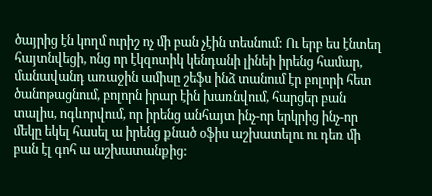ծայրից էն կողմ ուրիշ ոչ մի բան չէին տեսնում: Ու երբ ես էնտեղ հայտնվեցի, ոնց որ էկզոտիկ կենդանի լինեի իրենց համար, մանավանդ առաջին ամիսը շեֆս ինձ տանում էր բոլորի հետ ծանոթացնում, բոլորն իրար էին խառնվում, հարցեր բան տալիս, ոգևորվում, որ իրենց անհայտ ինչ-որ երկրից ինչ-որ մեկը եկել հասել ա իրենց քնած օֆիս աշխատելու ու դեռ մի բան էլ գոհ ա աշխատանքից: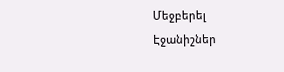Մեջբերել
Էջանիշներ